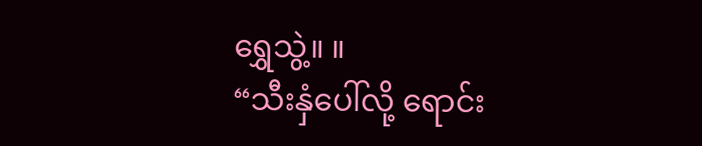ရွှေသွဲ့။ ။
“သီးနှံပေါ်လို့ ရောင်း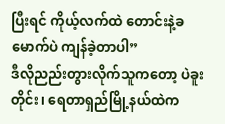ပြီးရင် ကိုယ့်လက်ထဲ တောင်းနဲ့ခမောက်ပဲ ကျန်ခဲ့တာပါ”
ဒီလိုညည်းတွားလိုက်သူကတော့ ပဲခူးတိုင်း၊ ရေတာရှည်မြို့နယ်ထဲက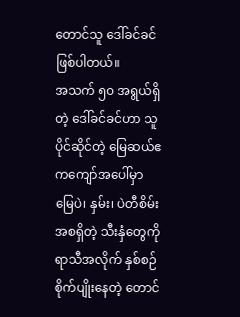တောင်သူ ဒေါ်ခင်ခင် ဖြစ်ပါတယ်။
အသက် ၅၀ အရွယ်ရှိတဲ့ ဒေါ်ခင်ခင်ဟာ သူပိုင်ဆိုင်တဲ့ မြေဆယ်ဧကကျော်အပေါ်မှာ မြေပဲ၊ နှမ်း၊ ပဲတီစိမ်း အစရှိတဲ့ သီးနှံတွေကို ရာသီအလိုက် နှစ်စဉ်စိုက်ပျိုးနေတဲ့ တောင်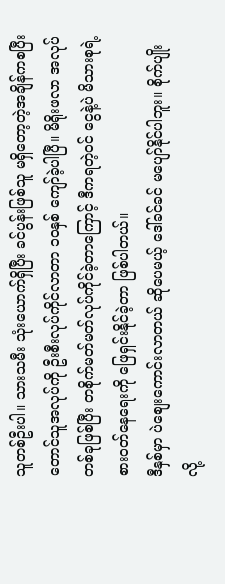သူတစ်ဦးပါ။ သားသမီး သုံးယောက်ရှိပြီး ခင်ပွန်းဖြစ်သူ မရှိတော့တဲ့အချိန်ကစပြီး တောင်သူအလုပ်ကို ဦးစီးလုပ်ကိုင်လာတာ ၁၀နှစ် ကျော်ခဲ့ပါပြီ။ မိရိုးဖလာ အလုပ်တစ်ခုဖြစ်ပြီး တစိုက်မတ်မတ်လုပ်ကိုင်ခဲ့တာကြောင့် ဒီကရတဲ့ဝင် ငွေနဲ့ပဲ မိသားစုရဲ့ စားဝတ်နေရေးကို ဖြေရှင်းနိုင်ခဲ့တာ ဖြစ်ပါတယ်။
ဒီနှစ်မှာ ပဲစျေးကောင်းလာတယ် ဆိုပေမယ့် ဒေါ်ခင်ခင် မပျော်နိုင်ပါဘူး။ စိုက်ပျိုးလို့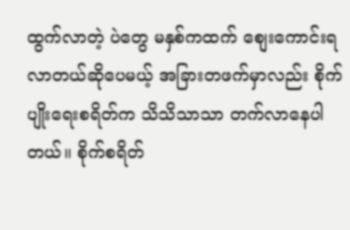ထွက်လာတဲ့ ပဲတွေ မနှစ်ကထက် စျေးကောင်းရလာတယ်ဆိုပေမယ့် အခြားတဖက်မှာလည်း စိုက်ပျိုးရေးစရိတ်က သိသိသာသာ တက်လာနေပါတယ်။ စိုက်စရိတ်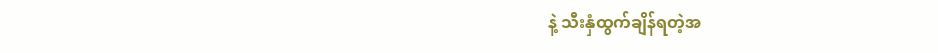နဲ့ သီးနှံထွက်ချိန်ရတဲ့အ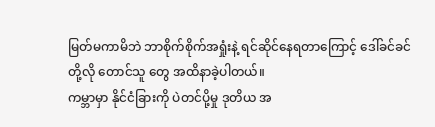မြတ်မကာမိဘဲ ဘာစိုက်စိုက်အရှုံးနဲ့ ရင်ဆိုင်နေရတာကြောင့် ဒေါ်ခင်ခင်တို့လို တောင်သူ တွေ အထိနာခဲ့ပါတယ်။
ကမ္ဘာမှာ နိုင်ငံခြားကို ပဲတင်ပို့မှု ဒုတိယ အ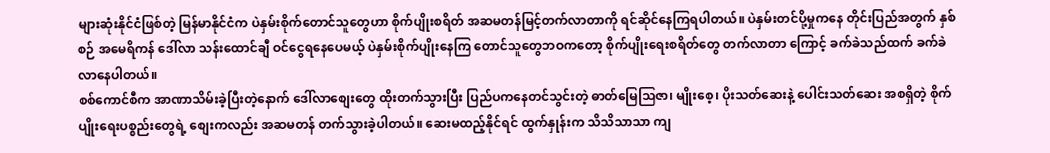များဆုံးနိုင်ငံဖြစ်တဲ့ မြန်မာနိုင်ငံက ပဲနှမ်းစိုက်တောင်သူတွေဟာ စိုက်ပျိုးစရိတ် အဆမတန်မြင့်တက်လာတာကို ရင်ဆိုင်နေကြရပါတယ်။ ပဲနှမ်းတင်ပို့မှုကနေ တိုင်းပြည်အတွက် နှစ်စဉ် အမေရိကန် ဒေါ်လာ သန်းထောင်ချီ ဝင်ငွေရနေပေမယ့် ပဲနှမ်းစိုက်ပျိုးနေကြ တောင်သူတွေဘဝကတော့ စိုက်ပျိုးရေးစရိတ်တွေ တက်လာတာ ကြောင့် ခက်ခဲသည်ထက် ခက်ခဲလာနေပါတယ်။
စစ်ကောင်စီက အာဏာသိမ်းခဲ့ပြီးတဲ့နောက် ဒေါ်လာစျေးတွေ ထိုးတက်သွားပြီး ပြည်ပကနေတင်သွင်းတဲ့ ဓာတ်မြေသြဇာ၊ မျိုးစေ့၊ ပိုးသတ်ဆေးနဲ့ ပေါင်းသတ်ဆေး အစရှိတဲ့ စိုက်ပျိုးရေးပစ္စည်းတွေရဲ့ စျေးကလည်း အဆမတန် တက်သွားခဲ့ပါတယ်။ ဆေးမထည့်နိုင်ရင် ထွက်နှုန်းက သိသိသာသာ ကျ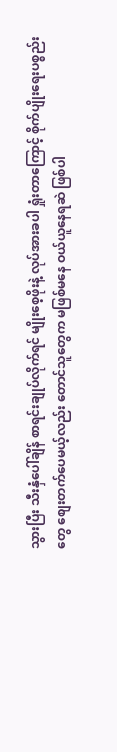သွားပြီး သီးနှံပေါ်ချိန် စာရင်းချုပ်လိုက်ရင် မျိုးစေ့ဖိုးနဲ့ လုပ်အားခပါ ရှုံးတာကြောင့် စိုက်ပျိုးရေးပစ္စည်းတွေ စျေးတက်ပေမယ့်လည်း တောင်သူတွေက မဖြစ်မနေ ဝယ်ယူနေရဆဲ ဖြစ်ပါ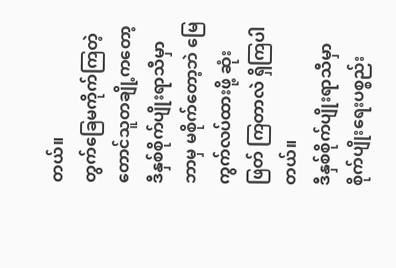တယ်။
တွက်ခြေမကိုက်ကြတဲ့ တောင်သူတချို့ကတော့ ဒီနှစ်စိုက်ပျိုးရာသီမှာ ဘာမှ မစိုက်တော့ဘဲ မြေကွက်လပ်ထားဖို့ ဆုံးဖြတ် ကြတာလဲ ရှိကြပါတယ်။
ဒီနှစ်စိုက်ပျိုးရာသီမှာ စိုက်ပျိုးရေးပစ္စည်း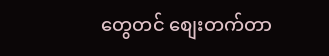တွေတင် စျေးတက်တာ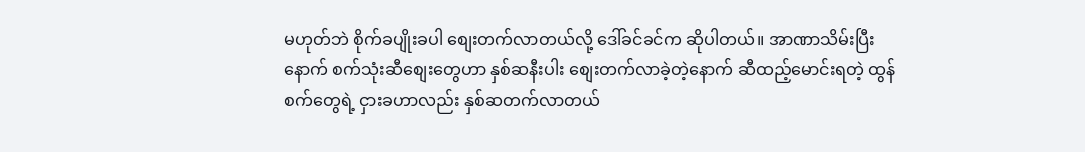မဟုတ်ဘဲ စိုက်ခပျိုးခပါ စျေးတက်လာတယ်လို့ ဒေါ်ခင်ခင်က ဆိုပါတယ်။ အာဏာသိမ်းပြီးနောက် စက်သုံးဆီစျေးတွေဟာ နှစ်ဆနီးပါး စျေးတက်လာခဲ့တဲ့နောက် ဆီထည့်မောင်းရတဲ့ ထွန်စက်တွေရဲ့ ငှားခဟာလည်း နှစ်ဆတက်လာတယ်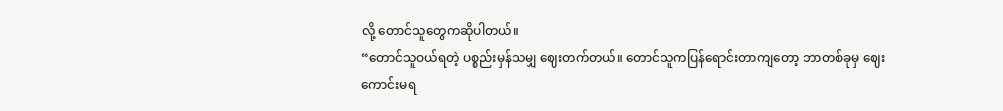လို့ တောင်သူတွေကဆိုပါတယ်။
“တောင်သူဝယ်ရတဲ့ ပစ္စည်းမှန်သမျှ ဈေးတက်တယ်။ တောင်သူကပြန်ရောင်းတာကျတော့ ဘာတစ်ခုမှ ဈေးကောင်းမရ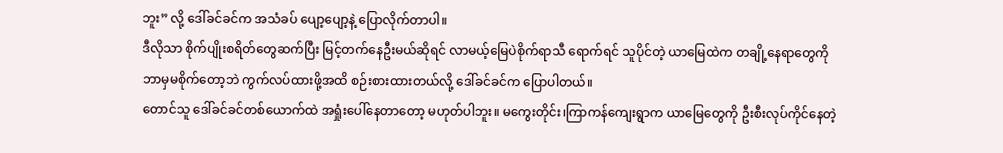ဘူး” လို့ ဒေါ်ခင်ခင်က အသံခပ် ပျော့ပျော့နဲ့ ပြောလိုက်တာပါ။
ဒီလိုသာ စိုက်ပျိုးစရိတ်တွေဆက်ပြီး မြင့်တက်နေဦးမယ်ဆိုရင် လာမယ့်မြေပဲစိုက်ရာသီ ရောက်ရင် သူပိုင်တဲ့ ယာမြေထဲက တချို့နေရာတွေကို ဘာမှမစိုက်တော့ဘဲ ကွက်လပ်ထားဖို့အထိ စဉ်းစားထားတယ်လို့ ဒေါ်ခင်ခင်က ပြောပါတယ်။
တောင်သူ ဒေါ်ခင်ခင်တစ်ယောက်ထဲ အရှုံးပေါ်နေတာတော့ မဟုတ်ပါဘူး။ မကွေးတိုင်း၊ကြာကန်ကျေးရွာက ယာမြေတွေကို ဦးစီးလုပ်ကိုင်နေတဲ့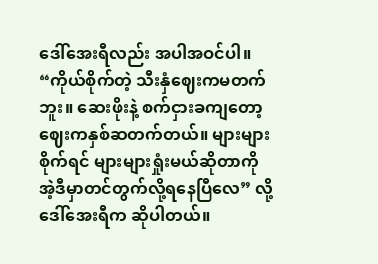ဒေါ်အေးရီလည်း အပါအဝင်ပါ။
“ကိုယ်စိုက်တဲ့ သီးနှံဈေးကမတက်ဘူး။ ဆေးဖိုးနဲ့ စက်ငှားခကျတော့ ဈေးကနှစ်ဆတက်တယ်။ များများစိုက်ရင် များများရှုံးမယ်ဆိုတာကို အဲ့ဒီမှာတင်တွက်လို့ရနေပြီလေ” လို့ ဒေါ်အေးရီက ဆိုပါတယ်။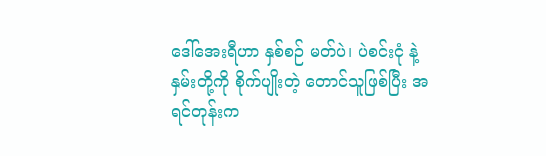ဒေါ်အေးရီဟာ နှစ်စဉ် မတ်ပဲ၊ ပဲစင်းငုံ နဲ့ နှမ်းတို့ကို စိုက်ပျိုးတဲ့ တောင်သူဖြစ်ပြီး အရင်တုန်းက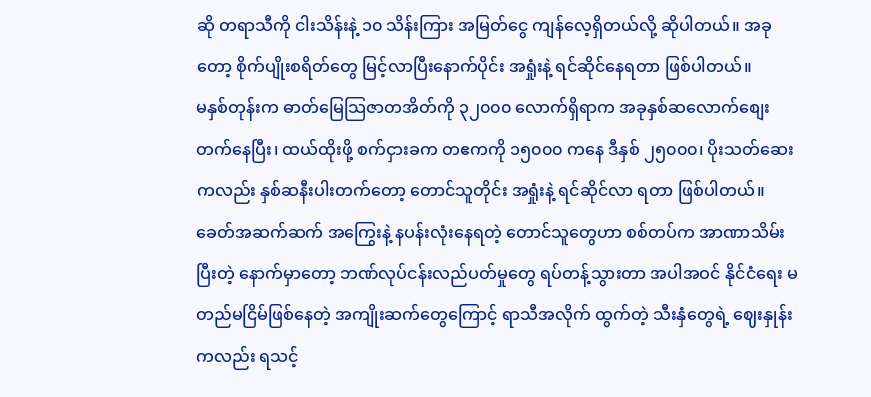ဆို တရာသီကို ငါးသိန်းနဲ့ ၁၀ သိန်းကြား အမြတ်ငွေ ကျန်လေ့ရှိတယ်လို့ ဆိုပါတယ်။ အခုတော့ စိုက်ပျိုးစရိတ်တွေ မြင့်လာပြီးနောက်ပိုင်း အရှုံးနဲ့ ရင်ဆိုင်နေရတာ ဖြစ်ပါတယ်။
မနှစ်တုန်းက ဓာတ်မြေသြဇာတအိတ်ကို ၃၂၀၀၀ လောက်ရှိရာက အခုနှစ်ဆလောက်စျေးတက်နေပြီး၊ ထယ်ထိုးဖို့ စက်ငှားခက တဧကကို ၁၅၀၀၀ ကနေ ဒီနှစ် ၂၅၀၀၀၊ ပိုးသတ်ဆေးကလည်း နှစ်ဆနီးပါးတက်တော့ တောင်သူတိုင်း အရှုံးနဲ့ ရင်ဆိုင်လာ ရတာ ဖြစ်ပါတယ်။
ခေတ်အဆက်ဆက် အကြွေးနဲ့ နပန်းလုံးနေရတဲ့ တောင်သူတွေဟာ စစ်တပ်က အာဏာသိမ်းပြီးတဲ့ နောက်မှာတော့ ဘဏ်လုပ်ငန်းလည်ပတ်မှုတွေ ရပ်တန့်သွားတာ အပါအဝင် နိုင်ငံရေး မတည်မငြိမ်ဖြစ်နေတဲ့ အကျိုးဆက်တွေကြောင့် ရာသီအလိုက် ထွက်တဲ့ သီးနှံတွေရဲ့ ဈေးနှုန်းကလည်း ရသင့်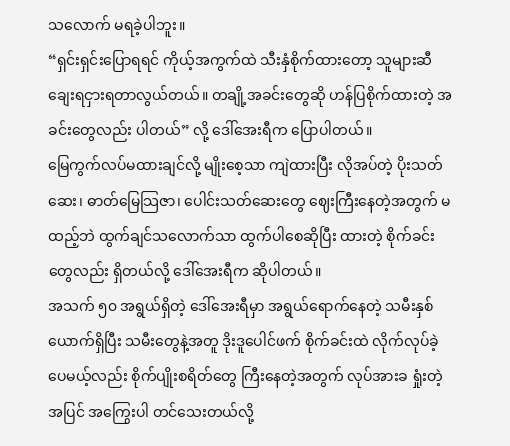သလောက် မရခဲ့ပါဘူး။
“ရှင်းရှင်းပြောရရင် ကိုယ့်အကွက်ထဲ သီးနှံစိုက်ထားတော့ သူများဆီ ချေးရငှားရတာလွယ်တယ်။ တချို့အခင်းတွေဆို ဟန်ပြစိုက်ထားတဲ့ အခင်းတွေလည်း ပါတယ်” လို့ ဒေါ်အေးရီက ပြောပါတယ်။
မြေကွက်လပ်မထားချင်လို့ မျိုးစေ့သာ ကျဲထားပြီး လိုအပ်တဲ့ ပိုးသတ်ဆေး၊ ဓာတ်မြေသြဇာ၊ ပေါင်းသတ်ဆေးတွေ ဈေးကြီးနေတဲ့အတွက် မထည့်ဘဲ ထွက်ချင်သလောက်သာ ထွက်ပါစေဆိုပြီး ထားတဲ့ စိုက်ခင်းတွေလည်း ရှိတယ်လို့ ဒေါ်အေးရီက ဆိုပါတယ်။
အသက် ၅၀ အရွယ်ရှိတဲ့ ဒေါ်အေးရီမှာ အရွယ်ရောက်နေတဲ့ သမီးနှစ်ယောက်ရှိပြီး သမီးတွေနဲ့အတူ ဒိုးဒူပေါင်ဖက် စိုက်ခင်းထဲ လိုက်လုပ်ခဲ့ပေမယ့်လည်း စိုက်ပျိုးစရိတ်တွေ ကြီးနေတဲ့အတွက် လုပ်အားခ ရှုံးတဲ့အပြင် အကြွေးပါ တင်သေးတယ်လို့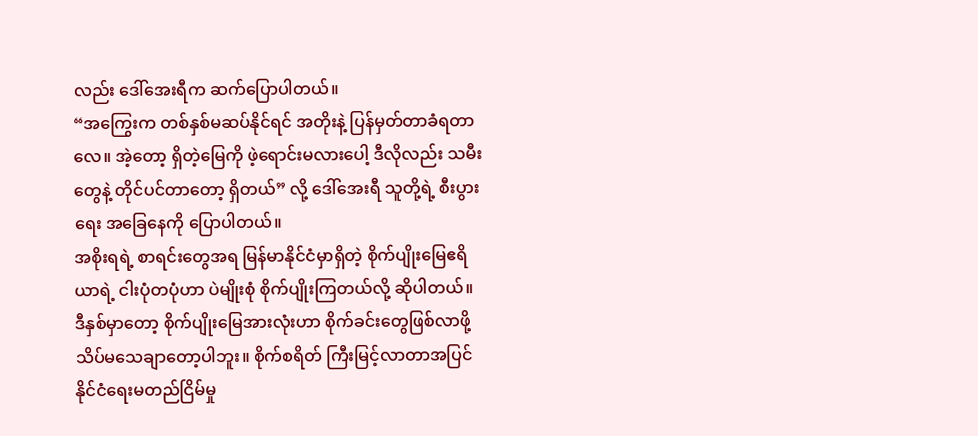လည်း ဒေါ်အေးရီက ဆက်ပြောပါတယ်။
“အကြွေးက တစ်နှစ်မဆပ်နိုင်ရင် အတိုးနဲ့ ပြန်မှတ်တာခံရတာလေ။ အဲ့တော့ ရှိတဲ့မြေကို ဖဲ့ရောင်းမလားပေါ့ ဒီလိုလည်း သမီးတွေနဲ့ တိုင်ပင်တာတော့ ရှိတယ်” လို့ ဒေါ်အေးရီ သူတို့ရဲ့ စီးပွားရေး အခြေနေကို ပြောပါတယ်။
အစိုးရရဲ့ စာရင်းတွေအရ မြန်မာနိုင်ငံမှာရှိတဲ့ စိုက်ပျိုးမြေဧရိယာရဲ့ ငါးပုံတပုံဟာ ပဲမျိုးစုံ စိုက်ပျိုးကြတယ်လို့ ဆိုပါတယ်။ ဒီနှစ်မှာတော့ စိုက်ပျိုးမြေအားလုံးဟာ စိုက်ခင်းတွေဖြစ်လာဖို့ သိပ်မသေချာတော့ပါဘူး။ စိုက်စရိတ် ကြီးမြင့်လာတာအပြင် နိုင်ငံရေးမတည်ငြိမ်မှု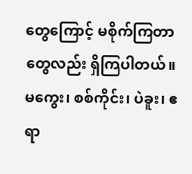တွေကြောင့် မစိုက်ကြတာတွေလည်း ရှိကြပါတယ်။
မကွေး၊ စစ်ကိုင်း၊ ပဲခူး၊ ဧရာ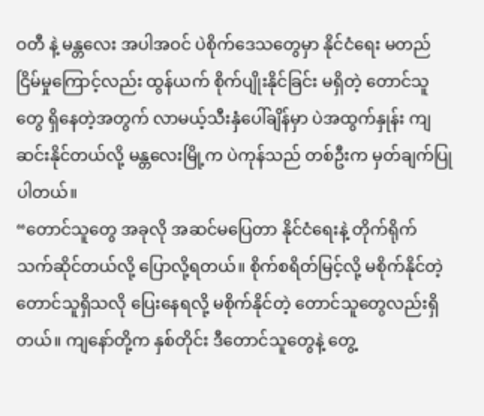ဝတီ နဲ့ မန္တလေး အပါအဝင် ပဲစိုက်ဒေသတွေမှာ နိုင်ငံရေး မတည်ငြိမ်မှုကြောင့်လည်း ထွန်ယက် စိုက်ပျိုးနိုင်ခြင်း မရှိတဲ့ တောင်သူတွေ ရှိနေတဲ့အတွက် လာမယ့်သီးနှံပေါ်ချိန်မှာ ပဲအထွက်နှုန်း ကျဆင်းနိုင်တယ်လို့ မန္တလေးမြို့က ပဲကုန်သည် တစ်ဦးက မှတ်ချက်ပြုပါတယ်။
“တောင်သူတွေ အခုလို အဆင်မပြေတာ နိုင်ငံရေးနဲ့ တိုက်ရိုက်သက်ဆိုင်တယ်လို့ ပြောလို့ရတယ်။ စိုက်စရိတ်မြင့်လို့ မစိုက်နိုင်တဲ့ တောင်သူရှိသလို ပြေးနေရလို့ မစိုက်နိုင်တဲ့ တောင်သူတွေလည်းရှိတယ်။ ကျနော်တို့က နှစ်တိုင်း ဒီတောင်သူတွေနဲ့ တွေ့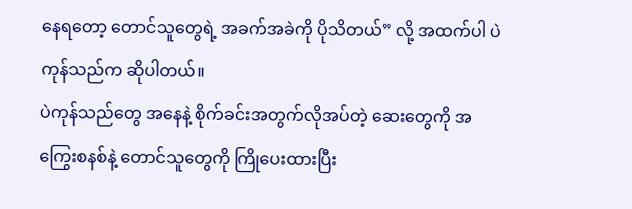နေရတော့ တောင်သူတွေရဲ့ အခက်အခဲကို ပိုသိတယ်” လို့ အထက်ပါ ပဲကုန်သည်က ဆိုပါတယ်။
ပဲကုန်သည်တွေ အနေနဲ့ စိုက်ခင်းအတွက်လိုအပ်တဲ့ ဆေးတွေကို အကြွေးစနစ်နဲ့ တောင်သူတွေကို ကြိုပေးထားပြီး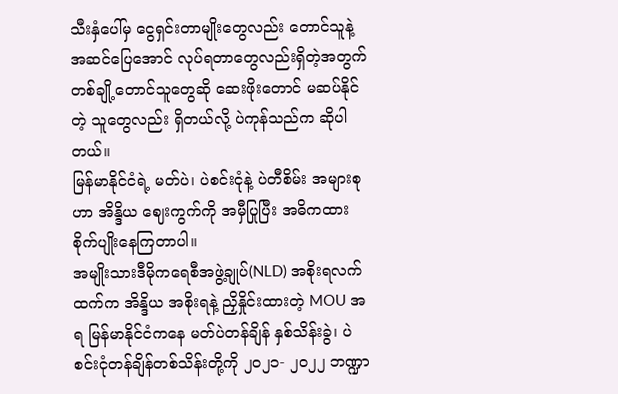သီးနှံပေါ်မှ ငွေရှင်းတာမျိုးတွေလည်း တောင်သူနဲ့ အဆင်ပြေအောင် လုပ်ရတာတွေလည်းရှိတဲ့အတွက် တစ်ချို့တောင်သူတွေဆို ဆေးဖိုးတောင် မဆပ်နိုင်တဲ့ သူတွေလည်း ရှိတယ်လို့ ပဲကုန်သည်က ဆိုပါတယ်။
မြန်မာနိုင်ငံရဲ့ မတ်ပဲ၊ ပဲစင်းငုံနဲ့ ပဲတီစိမ်း အများစုဟာ အိန္ဒိယ ဈေးကွက်ကို အမှီပြုပြီး အဓိကထား စိုက်ပျိုးနေကြတာပါ။
အမျိုးသားဒီမိုကရေစီအဖွဲ့ချုပ်(NLD) အစိုးရလက်ထက်က အိန္ဒိယ အစိုးရနဲ့ ညှိနှိုင်းထားတဲ့ MOU အရ မြန်မာနိုင်ငံကနေ မတ်ပဲတန်ချိန် နှစ်သိန်းခွဲ၊ ပဲစင်းငုံတန်ချိန်တစ်သိန်းတို့ကို ၂၀၂၁- ၂၀၂၂ ဘဏ္ဍာ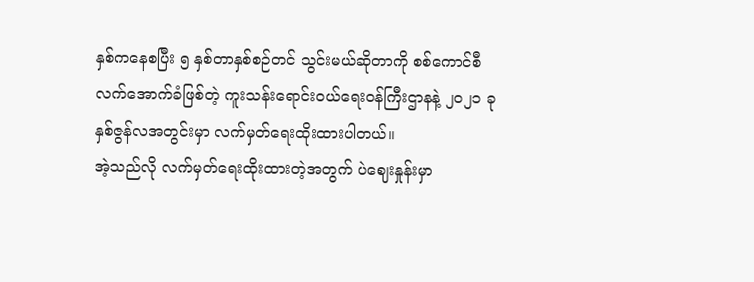နှစ်ကနေစပြီး ၅ နှစ်တာနှစ်စဉ်တင် သွင်းမယ်ဆိုတာကို စစ်ကောင်စီလက်အောက်ခံဖြစ်တဲ့ ကူးသန်းရောင်းဝယ်ရေးဝန်ကြီးဌာနနဲ့ ၂၀၂၁ ခုနှစ်ဇွန်လအတွင်းမှာ လက်မှတ်ရေးထိုးထားပါတယ်။
အဲ့သည်လို လက်မှတ်ရေးထိုးထားတဲ့အတွက် ပဲဈေးနှုန်းမှာ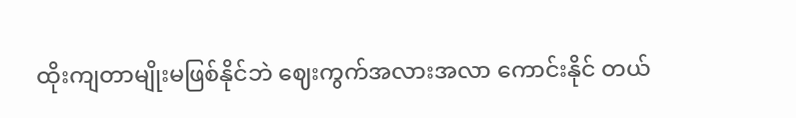ထိုးကျတာမျိုးမဖြစ်နိုင်ဘဲ ဈေးကွက်အလားအလာ ကောင်းနိုင် တယ်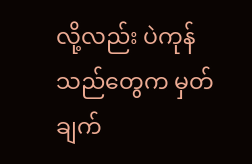လို့လည်း ပဲကုန်သည်တွေက မှတ်ချက်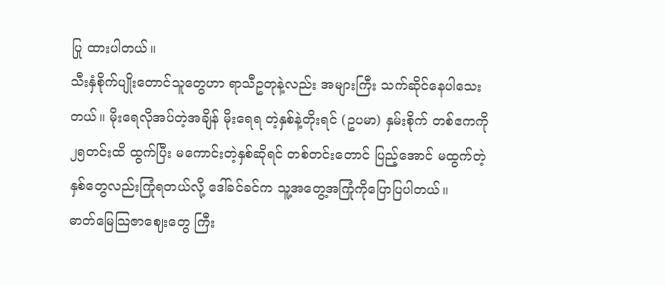ပြု ထားပါတယ်။
သီးနှံစိုက်ပျိုးတောင်သူတွေဟာ ရာသီဥတုနဲ့လည်း အများကြီး သက်ဆိုင်နေပါသေးတယ်။ မိုးရေလိုအပ်တဲ့အချိန် မိုးရေရ တဲ့နှစ်နဲ့တိုးရင် (ဥပမာ) နှမ်းစိုက် တစ်ဧကကို ၂၅တင်းထိ ထွက်ပြီး မကောင်းတဲ့နှစ်ဆိုရင် တစ်တင်းတောင် ပြည့်အောင် မထွက်တဲ့ နှစ်တွေလည်းကြုံရတယ်လို့ ဒေါ်ခင်ခင်က သူ့အတွေ့အကြုံကိုပြောပြပါတယ်။
ဓာတ်မြေသြဇာဈေးတွေ ကြီး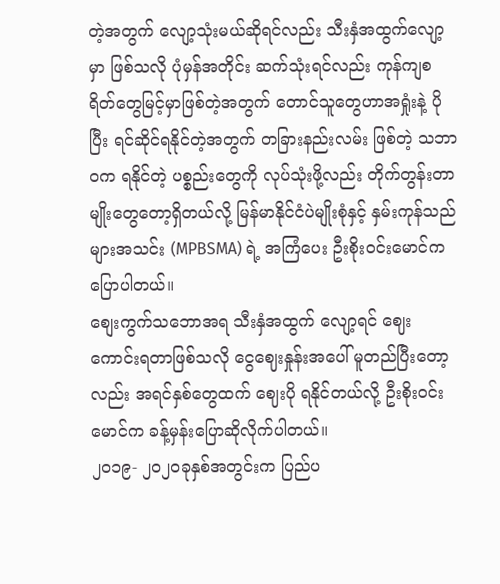တဲ့အတွက် လျော့သုံးမယ်ဆိုရင်လည်း သီးနှံအထွက်လျော့မှာ ဖြစ်သလို ပုံမှန်အတိုင်း ဆက်သုံးရင်လည်း ကုန်ကျစရိတ်တွေမြင့်မှာဖြစ်တဲ့အတွက် တောင်သူတွေဟာအရှုံးနဲ့ ပိုပြီး ရင်ဆိုင်ရနိုင်တဲ့အတွက် တခြားနည်းလမ်း ဖြစ်တဲ့ သဘာဝက ရနိုင်တဲ့ ပစ္စည်းတွေကို လုပ်သုံးဖို့လည်း တိုက်တွန်းတာမျိုးတွေတော့ရှိတယ်လို့ မြန်မာနိုင်ငံပဲမျိုးစုံနှင့် နှမ်းကုန်သည်များအသင်း (MPBSMA) ရဲ့ အကြံပေး ဦးစိုးဝင်းမောင်က ပြောပါတယ်။
စျေးကွက်သဘောအရ သီးနှံအထွက် လျော့ရင် ဈေးကောင်းရတာဖြစ်သလို ငွေဈေးနှုန်းအပေါ် မူတည်ပြီးတော့လည်း အရင်နှစ်တွေထက် ဈေးပို ရနိုင်တယ်လို့ ဦးစိုးဝင်းမောင်က ခန့်မှန်းပြောဆိုလိုက်ပါတယ်။
၂၀၁၉- ၂၀၂၀ခုနှစ်အတွင်းက ပြည်ပ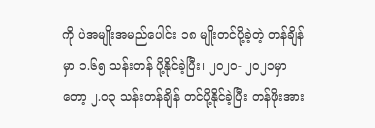ကို ပဲအမျိုးအမည်ပေါင်း ၁၈ မျိုးတင်ပို့ခဲ့တဲ့ တန်ချိန်မှာ ၁.၆၅ သန်းတန် ပို့နိုင်ခဲ့ပြီး၊ ၂၀၂၀- ၂၀၂၁မှာတော့ ၂.၀၃ သန်းတန်ချိန် တင်ပို့နိုင်ခဲ့ပြီး တန်ဖိုးအား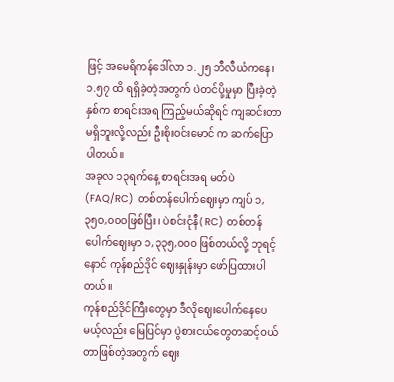ဖြင့် အမေရိကန်ဒေါ်လာ ၁.၂၅ ဘီလီယံကနေ၊၁.၅၇ ထိ ရရှိခဲ့တဲ့အတွက် ပဲတင်ပို့မှုမှာ ပြီးခဲ့တဲ့ နှစ်က စာရင်းအရ ကြည့်မယ်ဆိုရင် ကျဆင်းတာ မရှိဘူးလို့လည်း ဦးစိုးဝင်းမောင် က ဆက်ပြောပါတယ်။
အခုလ ၁၃ရက်နေ့ စာရင်းအရ မတ်ပဲ (FAQ/RC) တစ်တန်ပေါက်ဈေးမှာ ကျပ် ၁,၃၅၀,၀၀ဝဖြစ်ပြီး၊ ပဲစင်းငုံနီ( RC) တစ်တန်ပေါက်ဈေးမှာ ၁,၃၃၅,၀၀၀ ဖြစ်တယ်လို့ ဘုရင့်နောင် ကုန်စည်ဒိုင် ဈေးနှုန်းမှာ ဖော်ပြထားပါတယ်။
ကုန်စည်ဒိုင်ကြီးတွေမှာ ဒီလိုဈေးပေါက်နေပေမယ့်လည်း မြေပြင်မှာ ပွဲစားငယ်တွေတဆင့်ဝယ်တာဖြစ်တဲ့အတွက် ဈေး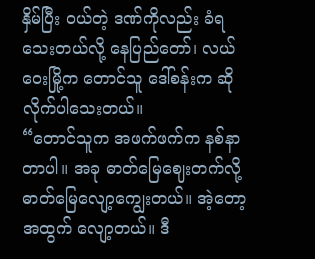နှိမ်ပြီး ဝယ်တဲ့ ဒဏ်ကိုလည်း ခံရသေးတယ်လို့ နေပြည်တော်၊ လယ်ဝေးမြို့က တောင်သူ ဒေါ်စန်းက ဆိုလိုက်ပါသေးတယ်။
“တောင်သူက အဖက်ဖက်က နစ်နာတာပါ။ အခု ဓာတ်မြေဈေးတက်လို့ ဓာတ်မြေလျော့ကျွေးတယ်။ အဲ့တော့ အထွက် လျော့တယ်။ ဒီ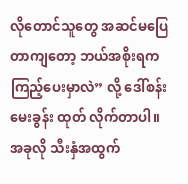လိုတောင်သူတွေ အဆင်မပြေတာကျတော့ ဘယ်အစိုးရက ကြည့်ပေးမှာလဲ” လို့ ဒေါ်စန်းမေးခွန်း ထုတ် လိုက်တာပါ။
အခုလို သီးနှံအထွက်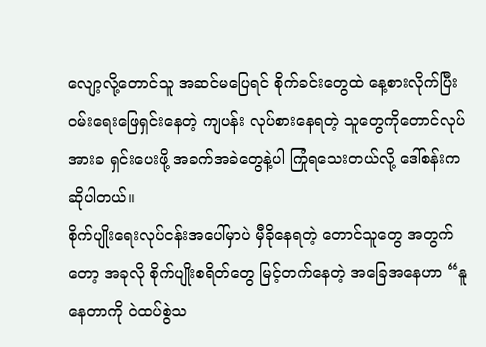လျော့လို့တောင်သူ အဆင်မပြေရင် စိုက်ခင်းတွေထဲ နေ့စားလိုက်ပြီး ဝမ်းရေးဖြေရှင်းနေတဲ့ ကျပန်း လုပ်စားနေရတဲ့ သူတွေကိုတောင်လုပ်အားခ ရှင်းပေးဖို့ အခက်အခဲတွေနဲ့ပါ ကြုံရသေးတယ်လို့ ဒေါ်စန်းက ဆိုပါတယ်။
စိုက်ပျိုးရေးလုပ်ငန်းအပေါ်မှာပဲ မှီခိုနေရတဲ့ တောင်သူတွေ အတွက်တော့ အခုလို စိုက်ပျိုးစရိတ်တွေ မြင့်တက်နေတဲ့ အခြေအနေဟာ “နူနေတာကို ဝဲထပ်စွဲသ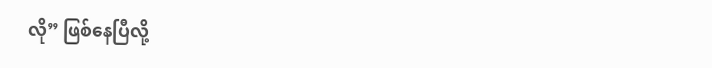လို” ဖြစ်နေပြီလို့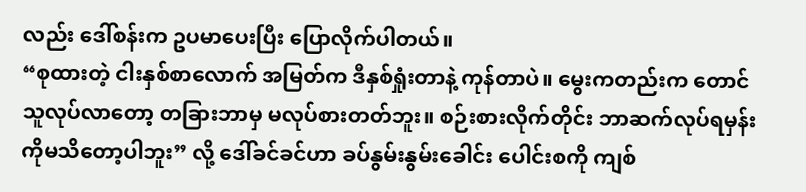လည်း ဒေါ်စန်းက ဥပမာပေးပြီး ပြောလိုက်ပါတယ်။
“စုထားတဲ့ ငါးနှစ်စာလောက် အမြတ်က ဒီနှစ်ရှုံးတာနဲ့ ကုန်တာပဲ။ မွေးကတည်းက တောင်သူလုပ်လာတော့ တခြားဘာမှ မလုပ်စားတတ်ဘူး။ စဉ်းစားလိုက်တိုင်း ဘာဆက်လုပ်ရမှန်းကိုမသိတော့ပါဘူး” လို့ ဒေါ်ခင်ခင်ဟာ ခပ်နွမ်းနွမ်းခေါင်း ပေါင်းစကို ကျစ်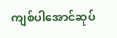ကျစ်ပါအောင်ဆုပ်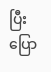ပြီး ပြော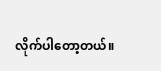လိုက်ပါတော့တယ်။